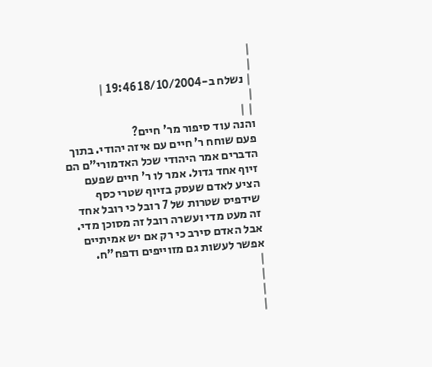|
|
| נשלח ב-18/10/2004 19:46 |
|
| |
והנה עוד סיפור מר' חיים?
פעם שוחח ר' חיים עם איזה יהודי. בתוך הדברים אמר היהודי שכל האדמורי"ם הם זיוף אחד גדול. אמר לו ר' חיים שפעם הציע לאדם שעסק בזיוף שטרי כסף שידפיס שטרות של 7 רובל כי רובל אחד זה מעט מדי ועשרה רובל זה מסוכן מדי. אבל האדם סירב כי רק אם יש אמיתיים אפשר לעשות גם מזוייפים ודפח"ח.
|
|
|
|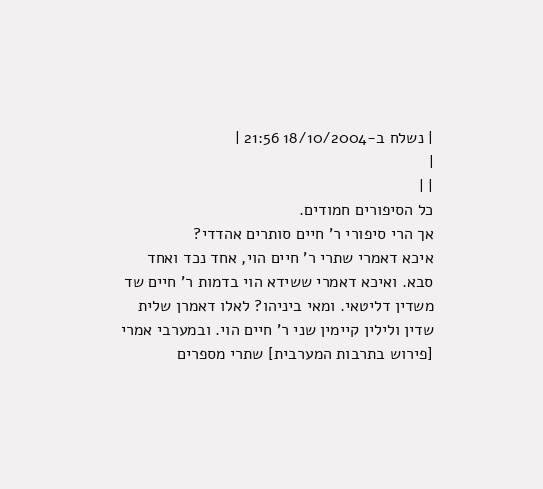| נשלח ב-18/10/2004 21:56 |
|
| |
כל הסיפורים חמודים.
אך הרי סיפורי ר' חיים סותרים אהדדי?
איכא דאמרי שתרי ר' חיים הוי, אחד נכד ואחד סבא. ואיכא דאמרי ששידא הוי בדמות ר' חיים שד משדין דליטאי. ומאי ביניהו? לאלו דאמרן שלית שדין ולילין קיימין שני ר' חיים הוי. ובמערבי אמרי [פירוש בתרבות המערבית] שתרי מספרים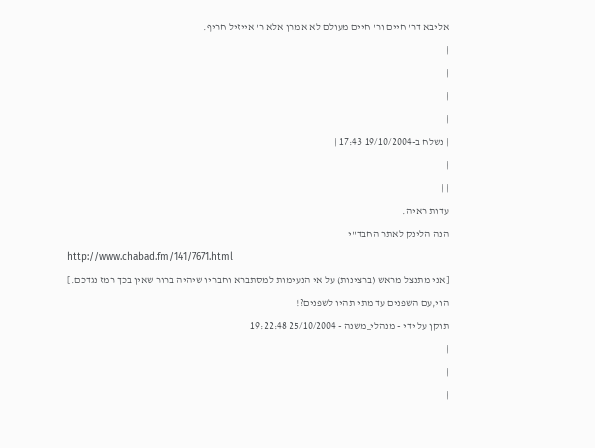אליבא דר' חיים ור' חיים מעולם לא אמרן אלא ר' אייזיל חריף.
|
|
|
|
| נשלח ב-19/10/2004 17:43 |
|
| |
עדות ראיה.
הנה הלינק לאתר החבד"י
http://www.chabad.fm/141/7671.html
[אני מתנצל מראש (ברצינות) על אי הנעימות למסתברא וחבריו שיהיה ברור שאין בכך רמז נגדכם.]
הוי,עם השפנים עד מתי תהיו לשפנים?!
תוקן על ידי - מנהלי_משנה - 25/10/2004 19:22:48
|
|
|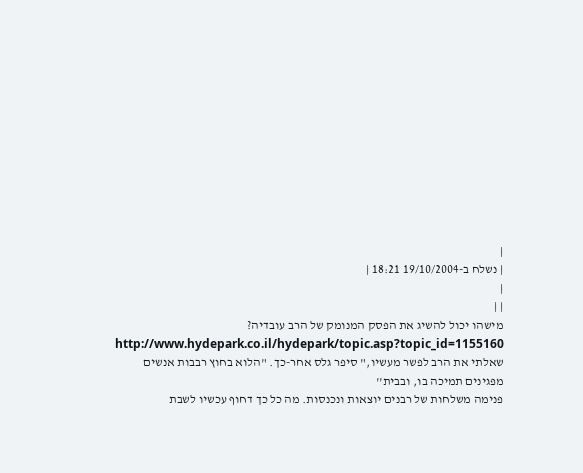|
| נשלח ב-19/10/2004 18:21 |
|
| |
מישהו יכול להשיג את הפסק המנומק של הרב עובדיה?
http://www.hydepark.co.il/hydepark/topic.asp?topic_id=1155160
שאלתי את הרב לפשר מעשיו," סיפר גלס אחר-כך. "הלוא בחוץ רבבות אנשים מפגינים תמיכה בו, ובבית''
פנימה משלחות של רבנים יוצאות ונכנסות. מה כל כך דחוף עכשיו לשבת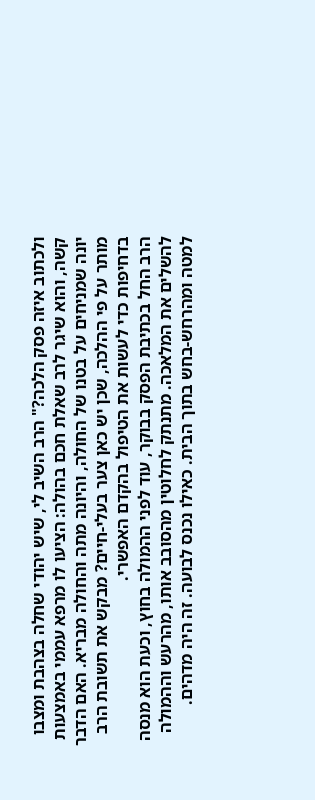ולכתוב איזה פסק הלכה?" הרב השיב לי, שיש יהודי שחלה בצהבת ומצבו קשה, והוא שיגר לרב שאלת חכם בהולה: הציעו לו מרפא עממי באמצעות יונה שמניחים על בטנו של החולה, והיונה מתה והחולה מבריא. האם הדבר מותר על פי ההלכה, שכן יש כאן צער בעלי-חיים? מבקש את תשובת הרב בדחיפות כדי לעשות את הטיפול בהקדם האפשרי.
הרב החל בכתיבת הפסק בבוקר, עוד לפני ההמולה בחוץ, וכעת הוא מנסה להשלים את המלאכה. מתנתק לחלוטין מהסובב אותו, מהרעש וההמולה למטה ומהרחש-בחש בתוך הבית. כאילו נכנס לבועה. זה היה מדהים.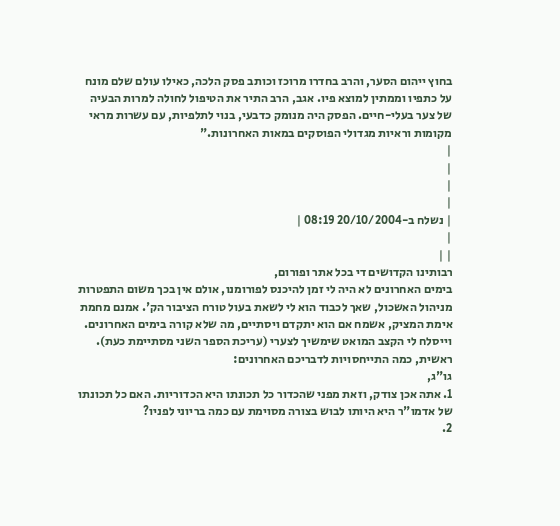בחוץ ייהום הסער, והרב בחדרו מרוכז וכותב פסק הלכה, כאילו עולם שלם מונח על כתפיו וממתין למוצא פיו. אגב, הרב התיר את הטיפול לחולה למרות הבעיה של צער בעלי-חיים. הפסק היה מנומק כדבעי, בנוי לתלפיות, עם עשרות מראי מקומות וראיות מגדולי הפוסקים במאות האחרונות."
|
|
|
|
| נשלח ב-20/10/2004 08:19 |
|
| |
רבותינו הקדושים די בכל אתר ופורום,
בימים האחרונים לא היה לי זמן להיכנס לפורומנו, אולם אין בכך משום התפטרות מניהול האשכול, שאך לכבוד הוא לי לשאת בעול טורח הציבור הק'. אמנם מחמת אימת המציק, אשמח אם הוא יתקדם ויסתיים, מה שלא קורה בימים האחרונים.
וייסלח לי הקצב המואט שימשיך לצערי (עריכת הספר השני מסתיימת כעת).
ראשית, כמה התייחסויות לדבריכם האחרונים:
גו"ג,
1. אתה אכן צודק, וזאת מפני שהכדור כל תכונתו היא הכדוריות. האם כל תכונתו של אדמו"ר היא היותו לבוש בצורה מסוימת עם כמה בריוני לפניו?
2.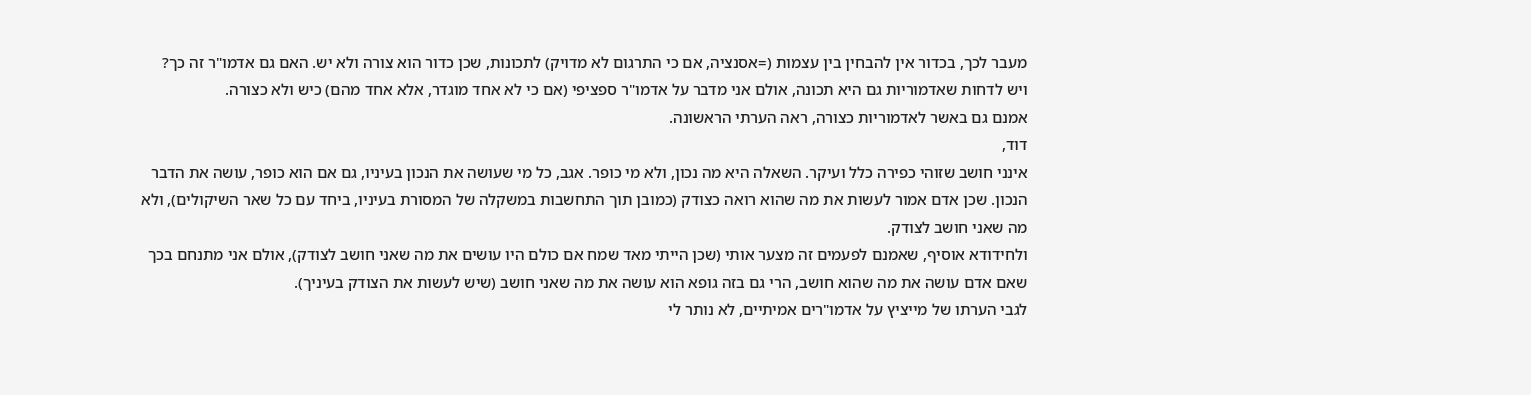מעבר לכך, בכדור אין להבחין בין עצמות (=אסנציה, אם כי התרגום לא מדויק) לתכונות, שכן כדור הוא צורה ולא יש. האם גם אדמו"ר זה כך?
ויש לדחות שאדמוריות גם היא תכונה, אולם אני מדבר על אדמו"ר ספציפי (אם כי לא אחד מוגדר, אלא אחד מהם) כיש ולא כצורה.
אמנם גם באשר לאדמוריות כצורה, ראה הערתי הראשונה.
דוד,
אינני חושב שזוהי כפירה כלל ועיקר. השאלה היא מה נכון, ולא מי כופר. אגב, כל מי שעושה את הנכון בעיניו, גם אם הוא כופר, עושה את הדבר הנכון. שכן אדם אמור לעשות את מה שהוא רואה כצודק (כמובן תוך התחשבות במשקלה של המסורת בעיניו, ביחד עם כל שאר השיקולים), ולא מה שאני חושב לצודק.
ולחידודא אוסיף, שאמנם לפעמים זה מצער אותי (שכן הייתי מאד שמח אם כולם היו עושים את מה שאני חושב לצודק), אולם אני מתנחם בכך שאם אדם עושה את מה שהוא חושב, הרי גם בזה גופא הוא עושה את מה שאני חושב (שיש לעשות את הצודק בעיניך).
לגבי הערתו של מייציץ על אדמו"רים אמיתיים, לא נותר לי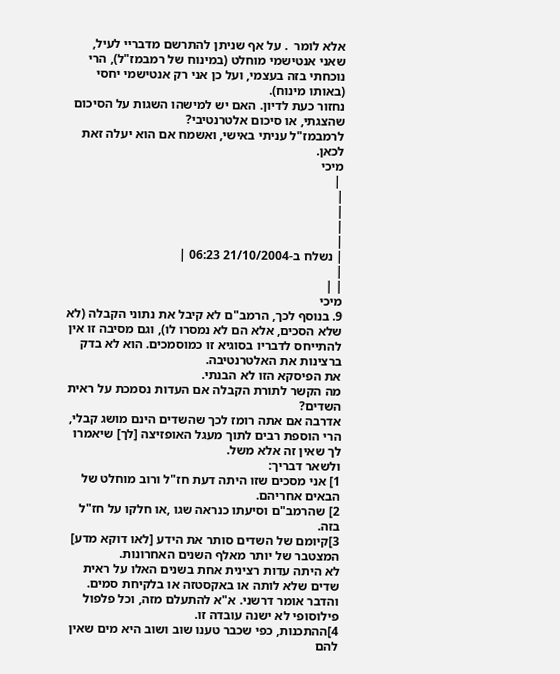אלא לומר  . על אף שניתן להתרשם מדבריי לעיל, שאני אנטישמי מוחלט (במינוח של רמבמז"ל), הרי נוכחתי בזה בעצמי, ועל כן אני רק אנטישמי יחסי (באותו מינוח).
נחזור כעת לדיון. האם יש למישהו השגות על הסיכום שהצגתי, או סיכום אלטרנטיבי?
לרמבמז"ל עניתי באישי, ואשמח אם הוא יעלה זאת לכאן.
מיכי
 |
|
|
|
|
| נשלח ב-21/10/2004 06:23 |
|
| |
מיכי
9. בנוסף לכך, הרמב"ם לא קיבל את נתוני הקבלה (לא שלא הסכים, אלא הם לא נמסרו לו), וגם מסיבה זו אין להתייחס לדבריו בסוגיא זו כמוסמכים. הוא לא בדק ברצינות את האלטרנטיבה.
את הפיסקא הזו לא הבנתי.
מה הקשר לתורת הקבלה אם העדות נסמכת על ראית השדים?
אדרבה אם אתה רומז לכך שהשדים הינם מושג קבלי, הרי הוספת רבים לתוך מעגל האופזיצה [לך] שיאמרו לך שאין זה אלא משל.
ולשאר דבריך:
1] אני מסכים שזו היתה דעת חז"ל ורוב מוחלט של הבאים אחריהם.
2] שהרמב"ם וסיעתו כנראה שגו ,או חלקו על חז"ל בזה.
3]קיומם של השדים סותר את הידע [לאו דוקא מדע] המצטבר של יותר מאלף השנים האחרונות.
לא היתה עדות רצינית אחת בשנים האלו על ראית שדים שלא לותה או באקסטזה או בלקיחת סמים.
והדבר אומר דרשני. א"א להתעלם מזה, וכל פלפול פילוסופי לא ישנה עובדה זו.
4]ההתכנות, כפי שכבר טענו שוב ושוב היא מים שאין להם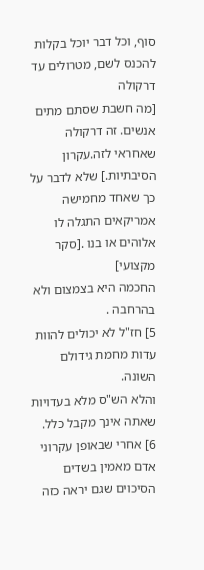סוף, וכל דבר יוכל בקלות להכנס לשם, מטרולים עד דרקולה
[מה חשבת שסתם מתים אנשים. זה דרקולה שאחראי לזה.עקרון הסיבתיות.] שלא לדבר על כך שאחד מחמישה אמריקאים התגלה לו אלוהים או בנו .[סקר מקצועי]
החכמה היא בצמצום ולא בהרחבה .
5] חז"ל לא יכולים להוות עדות מחמת גידולם השונה.
והלא הש"ס מלא בעדויות שאתה אינך מקבל כלל.
6] אחרי שבאופן עקרוני אדם מאמין בשדים הסיכוים שגם יראה כזה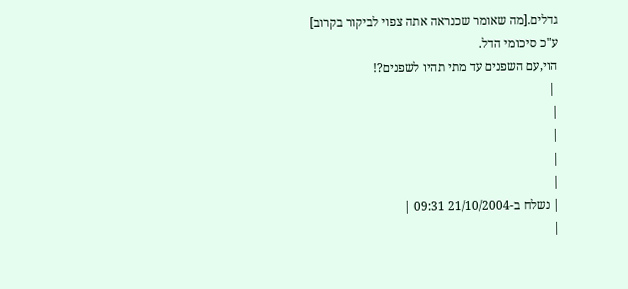גדלים.[מה שאומר שכנראה אתה צפוי לביקור בקרוב]
ע"כ סיכומי הדל.
הוי,עם השפנים עד מתי תהיו לשפנים?!
 |
|
|
|
|
| נשלח ב-21/10/2004 09:31 |
|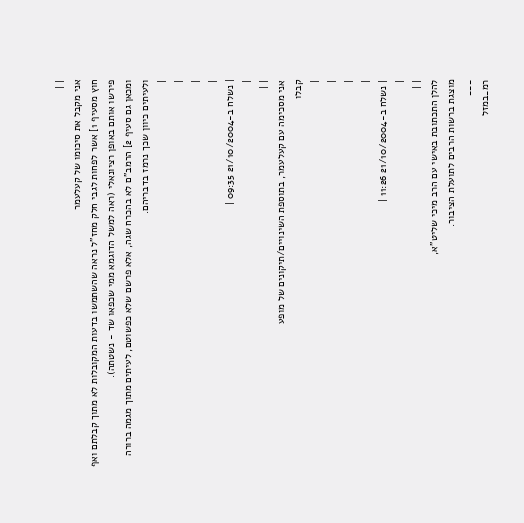| |
אני מקבל את סיכומו של קעלעמר
חוץ מסעיף 1] אשר לפחות לגבי חלק מחז"ל נראה שהשתמשו בדעות המקובלות לא מתוך קבלתם ואף פירשו אותם באופן רציונאלי (ראה למשל הדוגמא ממי שכפאו שד - נשטתה).
ומכאן גם סעיף 2] הרמב"ם לא בהכרח שגה, אלא פרשם שלא כפשוטם, לעיתים מתוך מגמה ברורה ולעיתים כיוון שכך נרמז בדבריהם.
|
|
|
|
| נשלח ב-21/10/2004 09:35 |
|
| |
אני מסכימה עם קעלעמר, בתוספת השינויים/תיקונים של מופע
קבלו
|
|
|
|
| נשלח ב-21/10/2004 11:26 |
|
| |
להלן התכתובת באישי עם הרב מיכי שליט"א,
מוצגת ברשות הרבים לתועלת הציבור.
___
רמ_במזל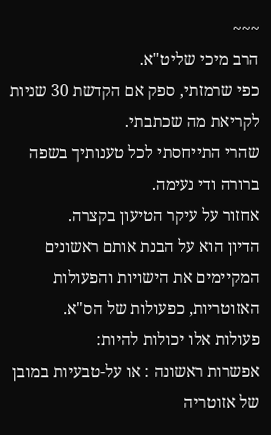~~~
הרב מיכי שליט"א.
כפי שרמזתי, ספק אם הקדשת 30 שניות לקריאת מה שכתבתי.
שהרי התייחסתי לכל טענותיך בשפה ברורה ודי נעימה.
אחזור על עיקר הטיעון בקצרה.
הדיון הוא על הבנת אותם ראשונים המקיימים את הישויות והפעולות האזוטריות, כפעולות של הס"א.
פעולות אלו יכולות להיות:
אפשרות ראשונה : או על-טבעיות במובן של אזוטריה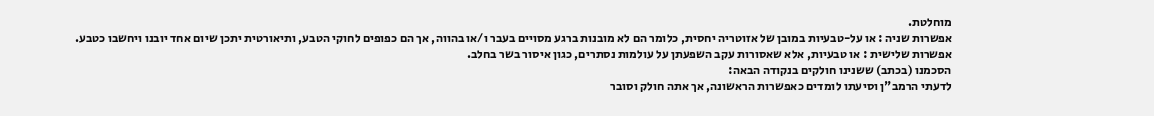מוחלטת.
אפשרות שניה : או על-טבעיות במובן של אזוטריה יחסית, כלומר הם לא מובנות ברגע מסויים בעבר ו/או בהווה, אך הם כפופים לחוקי הטבע, ותיאורטית יתכן שיום אחד יובנו ויחשבו כטבע.
אפשרות שלישית : או טבעיות, אלא שאסורות עקב השפעתן על עולמות נסתרים, כגון איסור בשר בחלב.
הסכמנו (בכתב) ששנינו חולקים בנקודה הבאה:
לדעתי הרמב"ן וסיעתו לומדים כאפשרות הראשונה, אך אתה חולק וסובר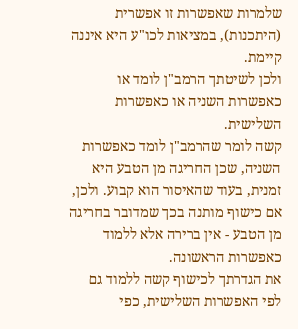שלמרות שאפשרות זו אפשרית (היתכנות), במציאות לכו"ע היא איננה קיימת.
ולכן לשיטתך הרמב"ן לומד או כאפשרות השניה או כאפשרות השלישית.
קשה לומר שהרמב"ן לומד כאפשרות השניה, שכן החריגה מן הטבע היא זמנית, בעוד שהאיסור הוא קבוע. ולכן, אם כישוף מותנה בכך שמדובר בחריגה מן הטבע - אין ברירה אלא ללמוד כאפשרות הראשונה.
את הגדרתך לכישוף קשה ללמוד גם לפי האפשרות השלישית, כפי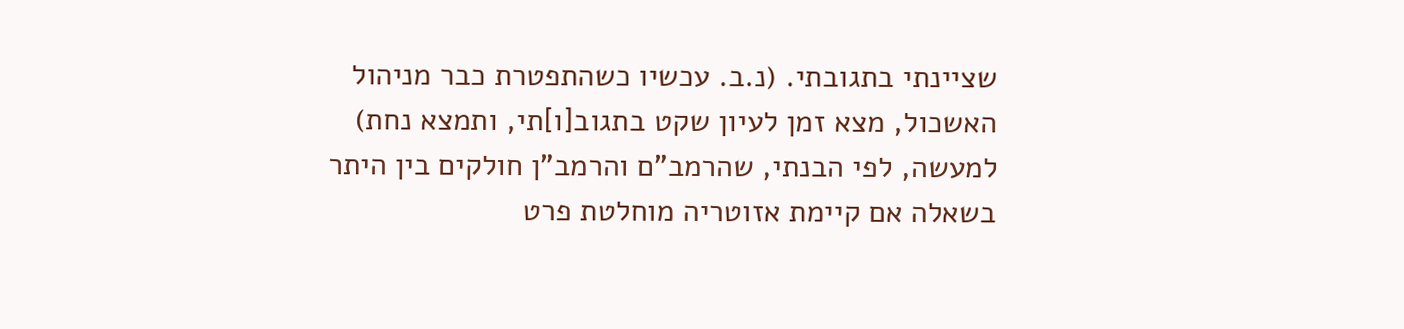שציינתי בתגובתי. (נ.ב. עכשיו כשהתפטרת כבר מניהול האשכול, מצא זמן לעיון שקט בתגוב[ו]תי, ותמצא נחת)
למעשה, לפי הבנתי, שהרמב"ם והרמב"ן חולקים בין היתר בשאלה אם קיימת אזוטריה מוחלטת פרט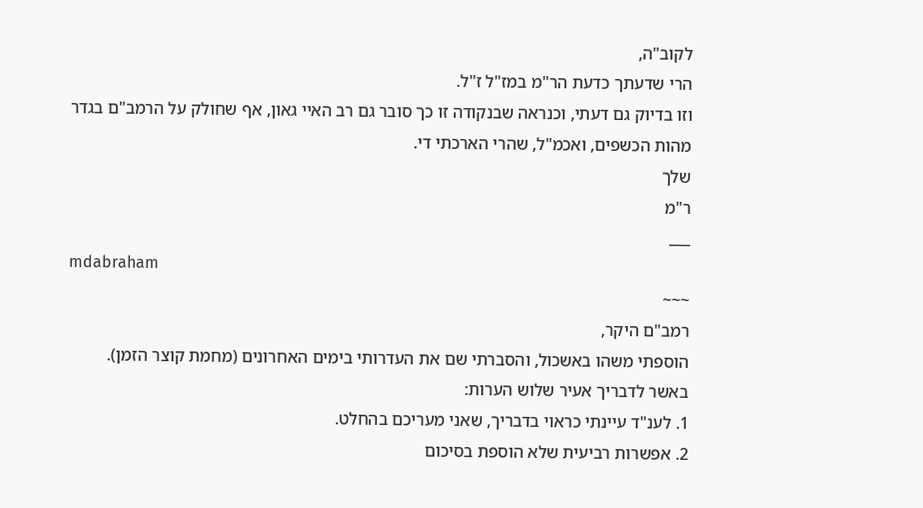לקוב"ה,
הרי שדעתך כדעת הר"מ במז"ל ז"ל.
וזו בדיוק גם דעתי, וכנראה שבנקודה זו כך סובר גם רב האיי גאון, אף שחולק על הרמב"ם בגדר מהות הכשפים, ואכמ"ל, שהרי הארכתי די.
שלך
ר"מ
___
mdabraham
~~~
רמב"ם היקר,
הוספתי משהו באשכול, והסברתי שם את העדרותי בימים האחרונים (מחמת קוצר הזמן).
באשר לדבריך אעיר שלוש הערות:
1. לענ"ד עיינתי כראוי בדבריך, שאני מעריכם בהחלט.
2. אפשרות רביעית שלא הוספת בסיכום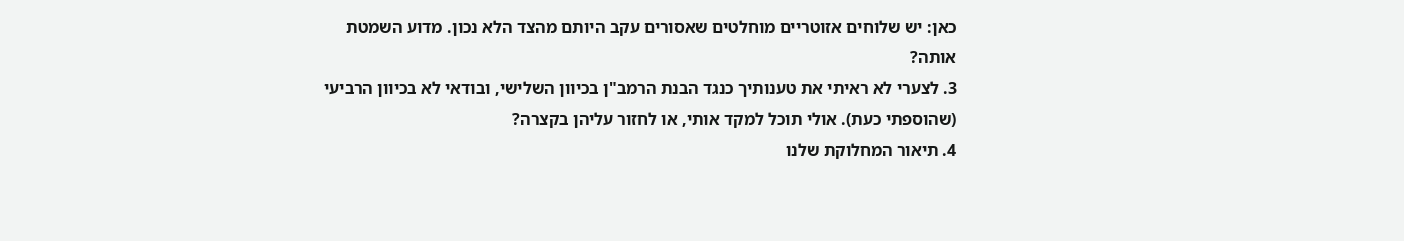כאן: יש שלוחים אזוטריים מוחלטים שאסורים עקב היותם מהצד הלא נכון. מדוע השמטת אותה?
3. לצערי לא ראיתי את טענותיך כנגד הבנת הרמב"ן בכיוון השלישי, ובודאי לא בכיוון הרביעי (שהוספתי כעת). אולי תוכל למקד אותי, או לחזור עליהן בקצרה?
4. תיאור המחלוקת שלנו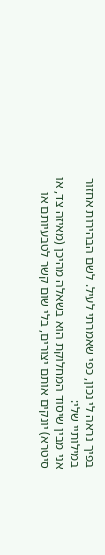בפיך נראה לי נכון, כפי שאמרתי לעיל. לשם הבהירות אחזור במילותיי שלי:
אני מבין שיסוד המחלוקת הוא בשאלה מהיכן (מאיזה צד, או סיטרא) יונקים אותם יצורים, בלי שום קשר לטבעיותם או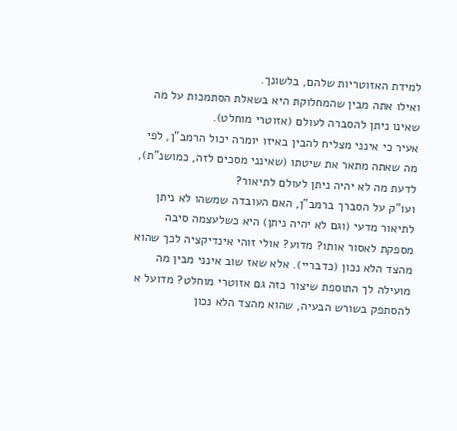למידת האזוטריות שלהם, בלשונך.
ואילו אתה מבין שהמחלוקת היא בשאלת הסתמכות על מה שאינו ניתן להסברה לעולם (אזוטרי מוחלט).
אעיר כי אינני מצליח להבין באיזו יומרה יכול הרמב"ן, לפי מה שאתה מתאר את שיטתו (שאינני מסכים לזה, כמושנ"ת), לדעת מה לא יהיה ניתן לעולם לתיאור?
ועו"ק על הסברך ברמב"ן, האם העובדה שמשהו לא ניתן לתיאור מדעי (וגם לא יהיה ניתן) היא כשלעצמה סיבה מספקת לאסור אותו? מדוע? אולי זוהי אינדיקציה לכך שהוא מהצד הלא נכון (כדבריי). אלא שאז שוב אינני מבין מה מועילה לך התוספת שיצור כזה גם אזוטרי מוחלט? מדועל א להסתפק בשורש הבעיה, שהוא מהצד הלא נכון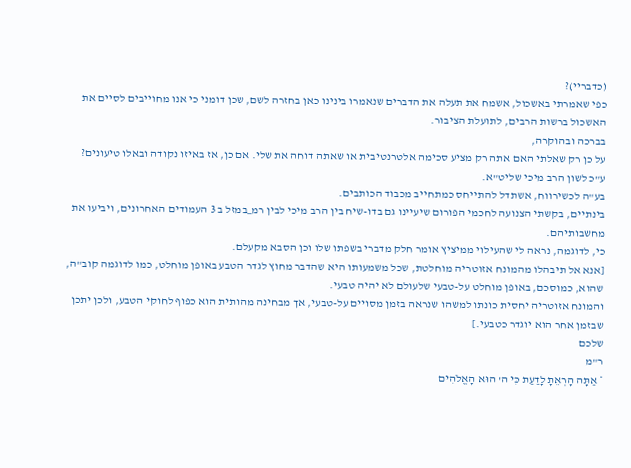(כדבריי)?
כפי שאמרתי באשכול, אשמח את תעלה את הדברים שנאמרו בינינו כאן בחזרה לשם, שכן דומני כי אנו מחוייבים לסיים את האשכול ברשות הרבים, לתועלת הציבור.
בברכה ובהוקרה,
על כן רק שאלתי האם אתה רק מציע סכימה אלטרנטיבית או שאתה דוחה את שלי. אם כן, אז באיזו נקודה ובאלו טיעונים?
ע"כ לשון הרב מיכי שליט"א.
בע"ה לכשירווח, אשתדל להתייחס כמתחייב מכבוד הכותבים.
בינתיים, בקשתי הצנועה לחכמי הפורום שיעיינו גם בדו-שיח בין הרב מיכי לבין רמ_במזל ב 3 העמודים האחרונים, ויביעו את מחשבותיהם.
כי, לדוגמה, נראה לי שהעילוי ממיציץ אומר חלק מדברי בשפתו שלו וכן הסבא מקעלם.
[אנא אל תיבהלו מהמונח אזוטריה מוחלטת, שכל משמעותו היא שהדבר מחוץ לגדר הטבע באופן מוחלט, כמו לדוגמה קוב"ה, שהוא, כמוסכם, באופן מוחלט על-טבעי שלעולם לא יהיה טבעי.
והמונח אזוטריה יחסית כונתו למשהו שנראה בזמן מסויים על-טבעי, אך מבחינה מהותית הוא כפוף לחוקי הטבע, ולכן יתכן שבזמן אחר הוא יוגדר כטבעי.]
שלכם
ר"מ
* אַתָּה הָרְאֵתָ לָדַעַת כִּי ה' הוּא הָאֱלֹהִים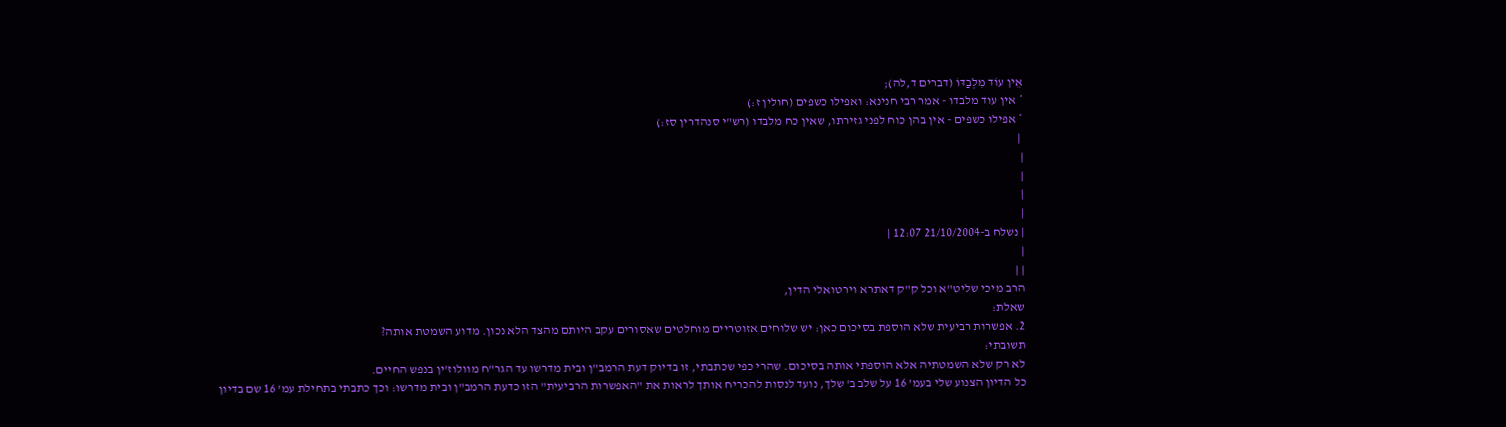אֵין עוֹד מִלְבַדּוֹ (דברים ד,לה);
* אין עוד מלבדו - אמר רבי חנינא: ואפילו כשפים (חולין ז:)
* אפילו כשפים - אין בהן כוח לפני גזירתו, שאין כח מלבדו (רש"י סנהדרין סז:)
 |
|
|
|
|
| נשלח ב-21/10/2004 12:07 |
|
| |
הרב מיכי שליט"א וכל ק"ק דאתרא וירטואלי הדין,
שאלת:
2. אפשרות רביעית שלא הוספת בסיכום כאן: יש שלוחים אזוטריים מוחלטים שאסורים עקב היותם מהצד הלא נכון. מדוע השמטת אותה?
תשובתי:
לא רק שלא השמטתיה אלא הוספתי אותה בסיכום. שהרי כפי שכתבתי, זו בדיוק דעת הרמב"ן ובית מדרשו עד הגר"ח מוולוז'ין בנפש החיים.
כל הדיון הצנוע שלי בעמ' 16 על שלב ב' שלך, נועד לנסות להכריח אותך לראות את "האפשרות הרביעית" הזו כדעת הרמב"ן ובית מדרשו: וכך כתבתי בתחילת עמ' 16 שם בדיון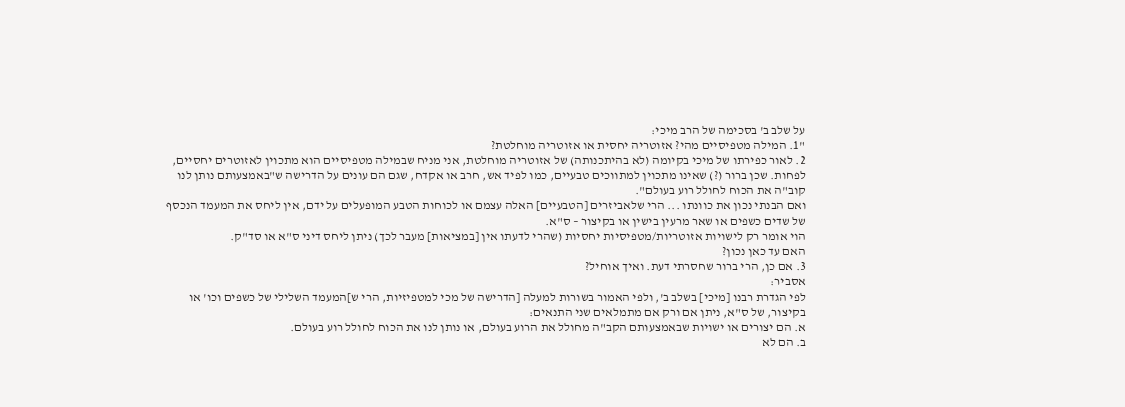על שלב ב' בסכימה של הרב מיכי:
"1. המילה מטפיסיים מהי? אזוטריה יחסית או אזוטריה מוחלטת?
2. לאור כפירתו של מיכי בקיומה (לא בהיתכנותה) של אזוטריה מוחלטת, אני מניח שבמילה מטפיסיים הוא מתכוין לאזוטרים יחסיים, לפחות. שכן ברור (?) שאינו מתכוין למתווכים טבעיים, כמו לפיד אש, חרב או אקדח, שגם הם עונים על הדרישה ש"באמצעותם נותן לנו קוב"ה את הכוח לחולל רוע בעולם".
ואם הבנתי נכון את כוונתו ... הרי שלאביזרים [הטבעיים] האלה עצמם או לכוחות הטבע המופעלים על ידם, אין ליחס את המעמד הנכסף של שדים כשפים או שאר מרעין בישין או בקיצור – ס"א.
הוי אומר רק לישויות אזוטריות/מטפיסיות יחסיות (שהרי לדעתו אין [במציאות] מעבר לכך) ניתן ליחס דיני ס"א או סד"ק.
האם עד כאן נכון?
3. אם כן, הרי ברור שחסרתי דעת. ואיך אוחיל?
אסביר:
לפי הגדרת רבנו [מיכי] בשלב ב', ולפי האמור בשורות למעלה [הדרישה של מכי למטפיזיות, הרי ש]המעמד השלילי של כשפים וכו' או בקיצור, של ס"א, ניתן אם ורק אם מתמלאים שני התנאים:
א. הם יצורים או ישויות שבאמצעותם הקב"ה מחולל את הרוע בעולם, או נותן לנו את הכוח לחולל רוע בעולם.
ב. הם לא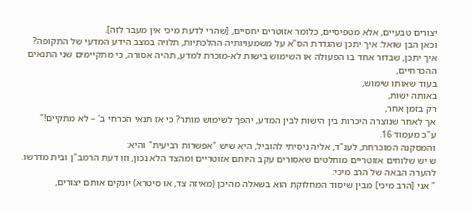יצורים טבעיים, אלא מטפיסיים, כלומר אזוטרים יחסיים, [שהרי לדעת מיכי אין מעבר לזה].
וכאן הבן שואל: איך יתכן שהגדרת הס"א על משמעויותיה ההלכתיות, תלויה במצב הידע המדעי של התקופה?
איך יתכן, שבדור אחד בו הפעולה או השימוש בישות לא-מוכרת למדע, תהיה אסורה, כי מתקיימים שני התנאים ההכרחיים,
בעוד שאותו שימוש,
באותה ישות,
רק בזמן אחר,
אך לאחר שנוצרה היכרות בין הישות לבין המדע, יהפך לשימוש מותר? כי אז תנאי הכרחי ב' – לא מתקיים!"
ע"כ מעמוד 16.
והמסקנה המוכרחת, לענ"ד, אליה ניסיתי להוביל, היא שיש "אפשרות רביעית" והיא:
ש יש שלוחים אזוטריים מוחלטים שאסורים עקב היותם אזוטריים ומהצד הלא נכון, וזו דעת הרמב"ן ובית מדרשו.
להערה הבאה של הרב מיכי:
" אני [הרב מיכי] מבין שיסוד המחלוקת הוא בשאלה מהיכן (מאיזה צד, או סיטרא) יונקים אותם יצורים,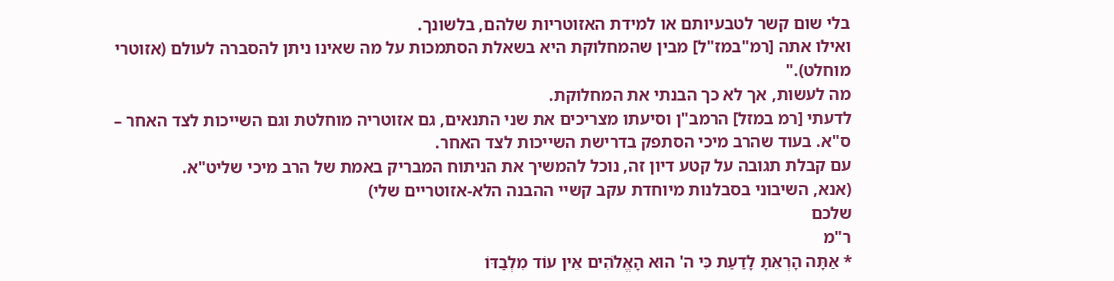בלי שום קשר לטבעיותם או למידת האזוטריות שלהם, בלשונך.
ואילו אתה [רמ"במז"ל] מבין שהמחלוקת היא בשאלת הסתמכות על מה שאינו ניתן להסברה לעולם (אזוטרי מוחלט)."
מה לעשות, אך לא כך הבנתי את המחלוקת.
לדעתי [רמ במזל] הרמב"ן וסיעתו מצריכים את שני התנאים, גם אזוטריה מוחלטת וגם השייכות לצד האחר – ס"א. בעוד שהרב מיכי הסתפק בדרישת השייכות לצד האחר.
עם קבלת תגובה על קטע דיון זה, נוכל להמשיך את הניתוח המבריק באמת של הרב מיכי שליט"א.
(אנא, השיבוני בסבלנות מיוחדת עקב קשיי ההבנה הלא-אזוטריים שלי)
שלכם
ר"מ
* אַתָּה הָרְאֵתָ לָדַעַת כִּי ה' הוּא הָאֱלֹהִים אֵין עוֹד מִלְבַדּוֹ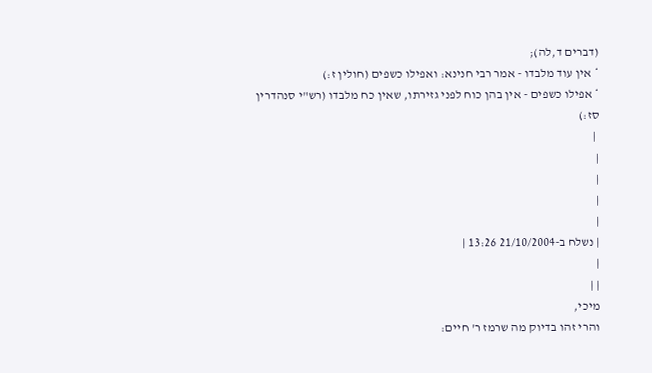(דברים ד,לה);
* אין עוד מלבדו - אמר רבי חנינא: ואפילו כשפים (חולין ז:)
* אפילו כשפים - אין בהן כוח לפני גזירתו, שאין כח מלבדו (רש"י סנהדרין סז:)
 |
|
|
|
|
| נשלח ב-21/10/2004 13:26 |
|
| |
מיכי,
והרי זהו בדיוק מה שרמז ר' חיים: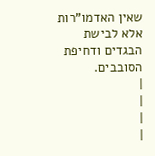שאין האדמו"רות אלא לבישת הבגדים ודחיפת הסובבים.
|
|
|
|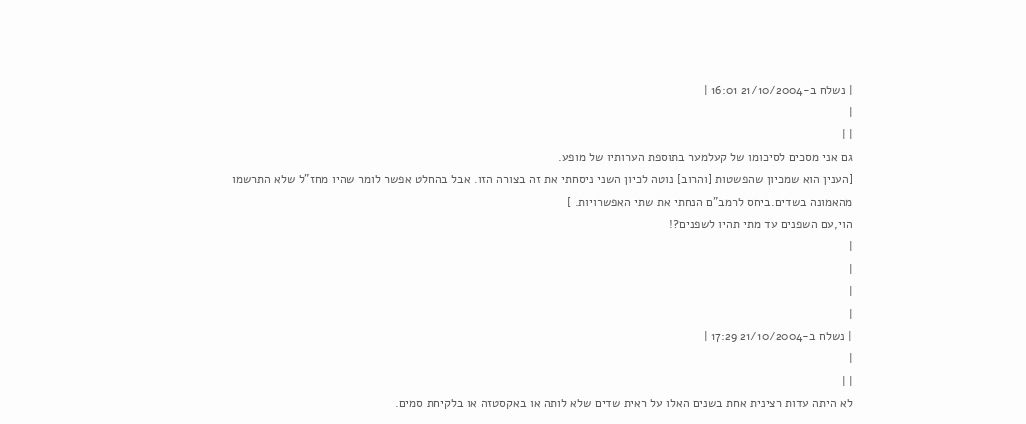| נשלח ב-21/10/2004 16:01 |
|
| |
גם אני מסכים לסיכומו של קעלמער בתוספת הערותיו של מופע.
[הענין הוא שמכיון שהפשטות [והרוב] נוטה לכיון השני ניסחתי את זה בצורה הזו. אבל בהחלט אפשר לומר שהיו מחז"ל שלא התרשמו מהאמונה בשדים.ביחס לרמב"ם הנחתי את שתי האפשרויות. ]
הוי,עם השפנים עד מתי תהיו לשפנים?!
|
|
|
|
| נשלח ב-21/10/2004 17:29 |
|
| |
לא היתה עדות רצינית אחת בשנים האלו על ראית שדים שלא לותה או באקסטזה או בלקיחת סמים.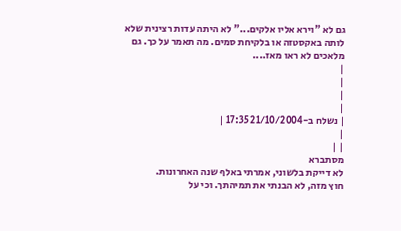גם לא "וירא אליו אלקים..." לא היתה עדות רצינית שלא לותה באקסטזה או בלקיחת סמים. מה תאמר על כך. גם מלאכים לא ראו מאז....
|
|
|
|
| נשלח ב-21/10/2004 17:35 |
|
| |
מסתברא
לא דייקת בלשוני, אמרתי באלף שנה האחרונות.
חוץ מזה, לא הבנתי את תמיהתך. וכי על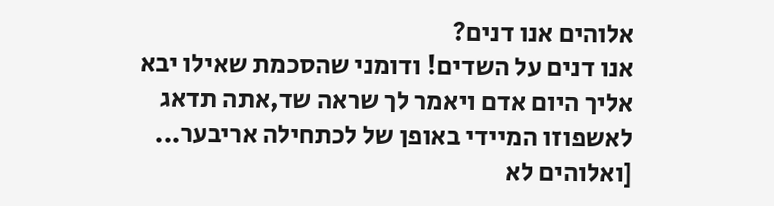אלוהים אנו דנים?
אנו דנים על השדים! ודומני שהסכמת שאילו יבא אליך היום אדם ויאמר לך שראה שד,אתה תדאג לאשפוזו המיידי באופן של לכתחילה אריבער...
[ואלוהים לא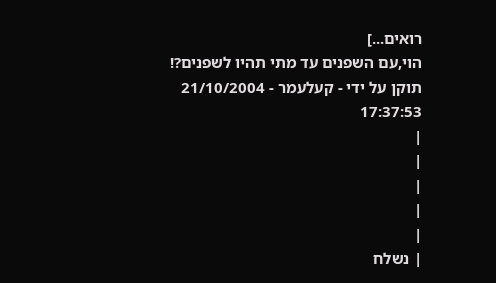רואים...]
הוי,עם השפנים עד מתי תהיו לשפנים?!
תוקן על ידי - קעלעמר - 21/10/2004 17:37:53
|
|
|
|
|
| נשלח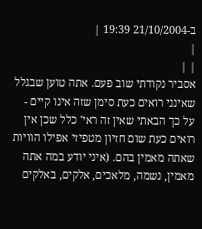ב-21/10/2004 19:39 |
|
| |
אסביר נקודתי שוב פעם. אתה טוען שבגלל שאינני רואים כעת סימן שזה אינו קיים - על כך הבאתי שאין זה ראי' כלל שכן אין רואים כעת שום חזיון מטפיזי אפילו הוויות שאתה מאמין בהם. (איני יודע במה אתה מאמין, נשמה, מלאכים, אלקים, באלקים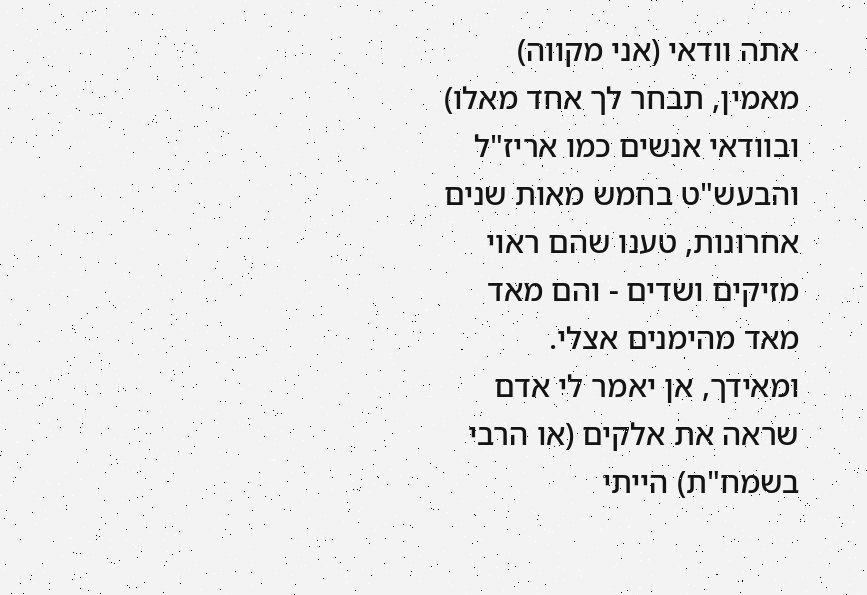אתה וודאי (אני מקווה) מאמין, תבחר לך אחד מאלו)
ובוודאי אנשים כמו אריז"ל והבעש"ט בחמש מאות שנים אחרונות, טענו שהם ראוי מזיקים ושדים - והם מאד מאד מהימנים אצלי.
ומאידך, אן יאמר לי אדם שראה את אלקים (או הרבי בשמח"ת) הייתי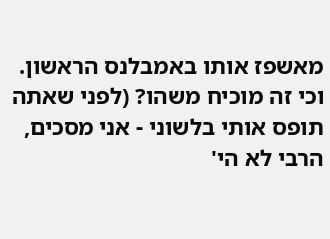מאשפז אותו באמבלנס הראשון. וכי זה מוכיח משהו? (לפני שאתה תופס אותי בלשוני - אני מסכים, הרבי לא הי'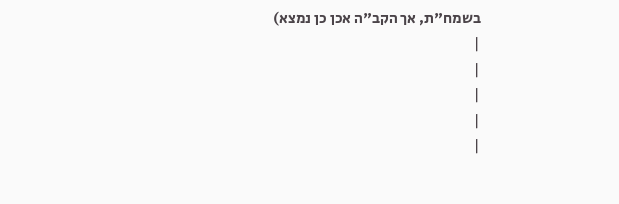בשמח"ת, אך הקב"ה אכן כן נמצא)
|
|
|
|
|